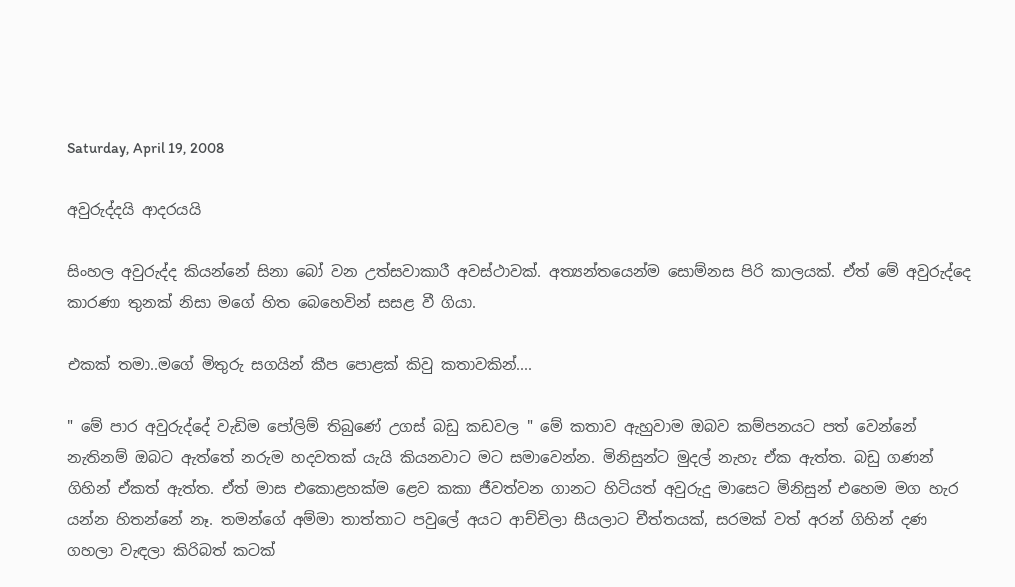Saturday, April 19, 2008

අවුරුද්දයි ආදරයයි

සිංහල අවුරුද්ද කියන්නේ සිනා බෝ වන ‍උත්සවාකාරී ‍අවස්ථාවක්. අත්‍යන්තයෙන්ම සොම්නස පිරි කාලයක්. ඒත් මේ අවුරුද්දෙ කාරණා තුනක් නිසා මගේ හිත බෙහෙවින් සසළ වී ගියා.

එකක් තමා..මගේ මිතුරු සගයින් කීප ‍පොළක් කිවු කතාවකින්....

" මේ පාර අවුරුද්දේ වැඩිම පෝලිම් තිබුණේ උගස් බඩු කඩවල " මේ කතාව ඇහුවාම ඔබව කම්පනයට පත් වෙන්නේ නැතිනම් ඔබට ඇත්තේ නරුම හදවතක් යැයි කියනවාට මට සමාවෙන්න. මිනිසුන්ට මුදල් නැහැ ඒක ඇත්ත. බඩු ගණන් ගිහින් ඒකත් ඇත්ත. ඒත් මාස එකොළහක්ම ‍ළෙව කකා ජීවත්වන ගානට හිටියත් අවුරුදු මාසෙට මිනිසුන් එහෙම මග හැර යන්න හිතන්නේ නෑ. තමන්ගේ අම්මා තාත්තාට පවුලේ අයට ආච්චිලා සීයලාට චීත්තයක්, සරමක් වත් අරන් ගිහින් දණ ගහලා වැඳලා කිරිබත් කටක්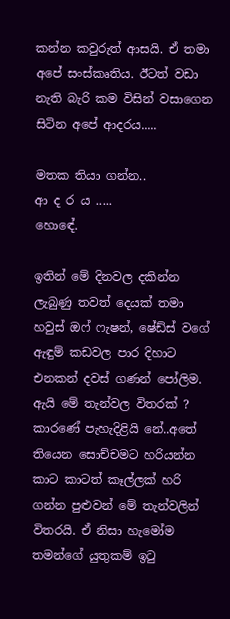කන්න කවුරුත් ආසයි. ඒ තමා අපේ සංස්කෘතිය. ඊටත් වඩා නැති බැරි කම විසින් වසාගෙන සිටින අපේ ආදරය.....

මතක තියා ගන්න..
ආ ද ර ය .....
හොඳේ.

ඉතින් මේ දිනවල දකින්න ලැබුණු තවත් දෙයක් තමා හවුස් ඔෆ් ෆැෂන්, ෂේඩ්ස් වගේ ඇඳුම් කඩවල පාර දිහාට එනකන් දවස් ගණන් පෝලිම. ඇයි මේ තැන්වල විතරක් ? කාරණේ පැහැදිළියි නේ..අතේ තියෙන සොච්චමට හරියන්න කාට කාටත් කෑල්ලක් හරි ගන්න පුළුවන් මේ තැන්වලින් විතරයි. ඒ නිසා හැමෝම තමන්ගේ යුතුකම් ඉටු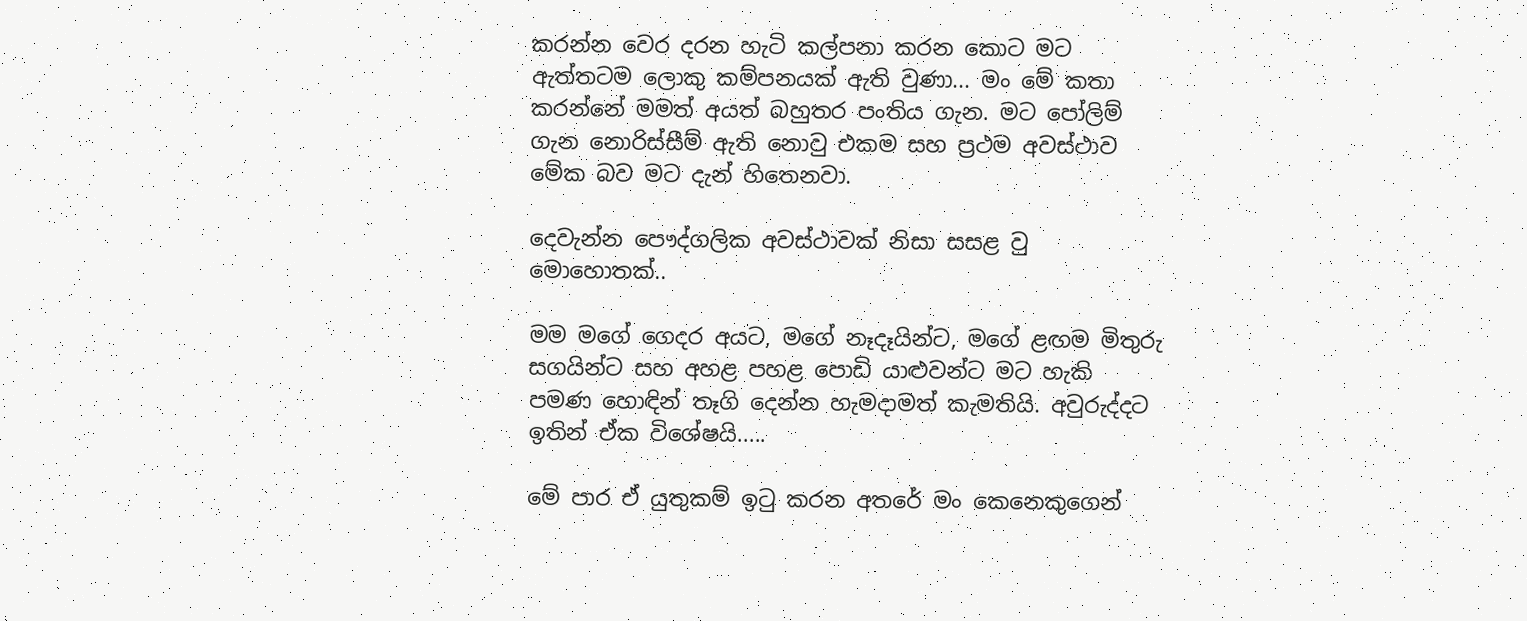කරන්න වෙර දරන හැටි කල්පනා කරන කොට ම‍ට ඇත්තටම ලොකු කම්පනයක් ඇති වුණා... මං මේ කතා කරන්නේ මමත් අයත් බහුතර පංතිය ගැන. මට පෝලිම් ගැන නොරිස්සීම් ඇති නොවු එකම සහ ප්‍රථම අවස්ථාව මේක බව මට දැන් හිතෙනවා.

දෙවැන්න පෞද්ගලික අවස්ථාවක් නිසා සසළ වු මොහොතක්..

මම මගේ ගෙදර අයට, මගේ නෑදෑයින්ට, මගේ ළඟම මිතුරු සගයින්ට සහ අහළ පහළ පොඩි යාළුවන්ට මට හැකි පමණ හොඳින් තෑගි දෙන්න හැමදාමත් කැමතියි. අවුරුද්දට ඉතින් ඒක වි‍‍ශේෂයි.....

මේ පාර ඒ යුතුකම් ඉටු කරන අතරේ මං කෙනෙකුගෙන්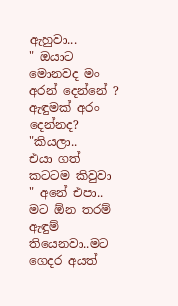ඇහුවා...
" ඔයාට මොනවද මං අරන් දෙන්නේ ? ඇඳුමක් අරං දෙන්නද? "කියලා..
එයා ගත් කටටම කිවුවා
" අනේ එපා.. මට ඕන තරම් ඇඳුම් තියෙනවා..මට ගෙදර අයත්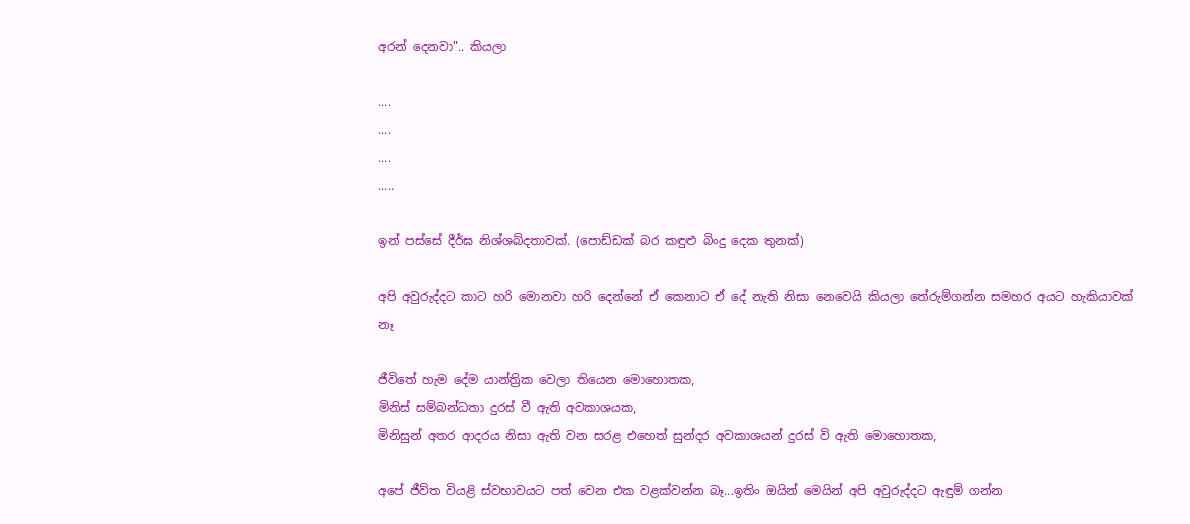අරන් දෙනවා".. කියලා

....
....
....
.....

ඉන් පස්සේ දීර්ඝ නිශ්ශබ්දතාවක්. (පොඩ්ඩක් බර කඳුළු බිංදු දෙක තුනක්)

අපි අවුරුද්දට කාට හරි මොනවා හරි දෙන්නේ ඒ කෙනාට ඒ දේ නැති නිසා නෙවෙයි කියලා තේරුම්ගන්න සමහර අයට හැකියාවක් නෑ

ජීවිතේ හැම දේම යාන්ත්‍රික ‍වෙලා තියෙන මොහොතක,
මිනිස් සම්බන්ධතා දුරස් වී ඇති අවකාශයක,
මිනිසුන් අතර ආදරය නිසා ඇති වන සරළ එහෙත් සුන්දර අවකාශයන් දුරස් වි ඇති මොහොතක,

අපේ ජීව්ත වියළි ස්වභාවයට පත් වෙන එක වළක්වන්න බෑ...ඉතිං ඔයින් මෙයින් අපි අවුරුද්දට ඇඳුම් ගන්න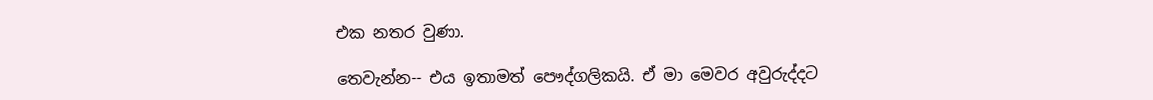එක නතර වුණා.

තෙවැන්න-- එය ඉතාමත් පෞද්ගලිකයි. ඒ මා මෙවර අවුරුද්දට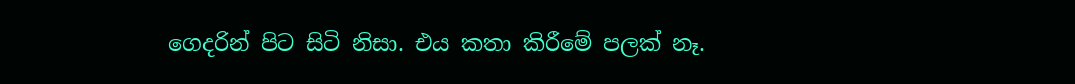ගෙදරින් පිට සිටි නිසා. එය කතා කිරීමේ පලක් නෑ.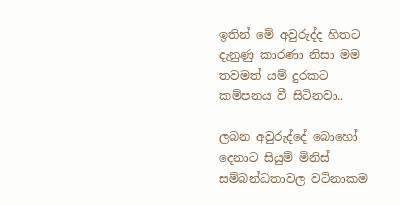ඉතින් මේ අවුරුද්ද හිතට දැනුණු කාරණා නිසා මම තවමත් යම් දුරකට කම්පනය වී සිටිනවා..

ලබන අවුරුද්දේ බොහෝ දෙනාට සියුම් මිනිස් සම්බන්ධතාවල වටිනාකම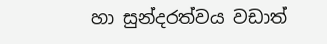හා සුන්දරත්වය වඩාත්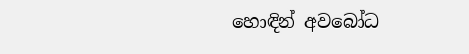හොඳින් අවබෝධ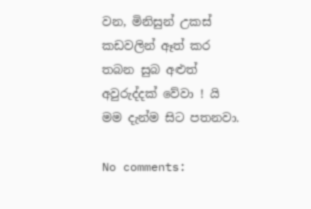වන, මිනිසුන් උකස් කඩවලින් ඈත් කර තබන සුබ අළුත් අවුරුද්දක් වේවා ! යි මම දැන්ම සිට පතනවා.

No comments: